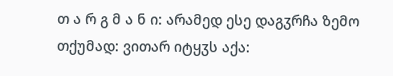თ ა რ გ მ ა ნ ი: არამედ ესე დაგჳრჩა ზემო თქუმად: ვითარ იტყჳს აქა: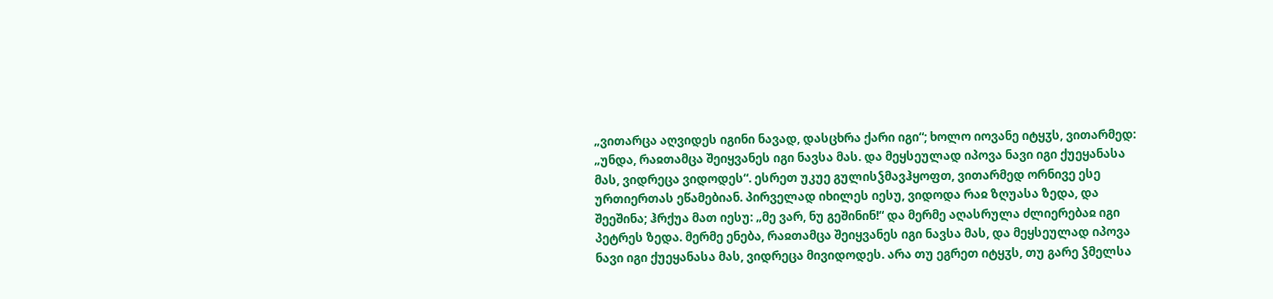„ვითარცა აღვიდეს იგინი ნავად, დასცხრა ქარი იგი“; ხოლო იოვანე იტყჳს, ვითარმედ: „უნდა, რაჲთამცა შეიყვანეს იგი ნავსა მას. და მეყსეულად იპოვა ნავი იგი ქუეყანასა მას, ვიდრეცა ვიდოდეს“. ესრეთ უკუე გულისჴმავჰყოფთ, ვითარმედ ორნივე ესე ურთიერთას ეწამებიან. პირველად იხილეს იესუ, ვიდოდა რაჲ ზღუასა ზედა, და შეეშინა; ჰრქუა მათ იესუ: „მე ვარ, ნუ გეშინინ!“ და მერმე აღასრულა ძლიერებაჲ იგი პეტრეს ზედა. მერმე ენება, რაჲთამცა შეიყვანეს იგი ნავსა მას, და მეყსეულად იპოვა ნავი იგი ქუეყანასა მას, ვიდრეცა მივიდოდეს. არა თუ ეგრეთ იტყჳს, თუ გარე ჴმელსა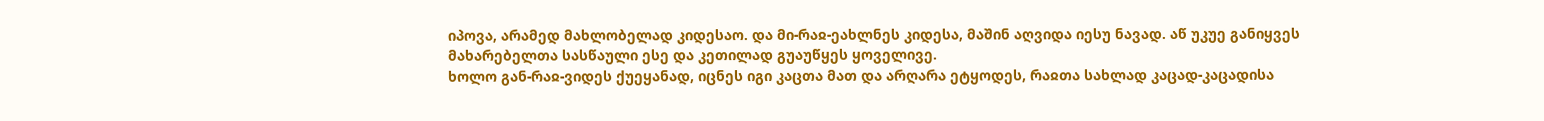იპოვა, არამედ მახლობელად კიდესაო. და მი-რაჲ-ეახლნეს კიდესა, მაშინ აღვიდა იესუ ნავად. აწ უკუე განიყვეს მახარებელთა სასწაული ესე და კეთილად გუაუწყეს ყოველივე.
ხოლო გან-რაჲ-ვიდეს ქუეყანად, იცნეს იგი კაცთა მათ და არღარა ეტყოდეს, რაჲთა სახლად კაცად-კაცადისა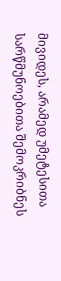მივიდეს, არამედ უმეტესითა სარწმუნოებითა შემოკრიბნეს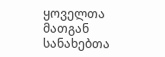ყოველთა მათგან სანახებთა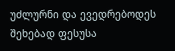უძლურნი და ევედრებოდეს შეხებად ფესუსა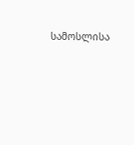სამოსლისა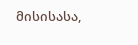მისისასა,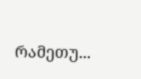რამეთუ...